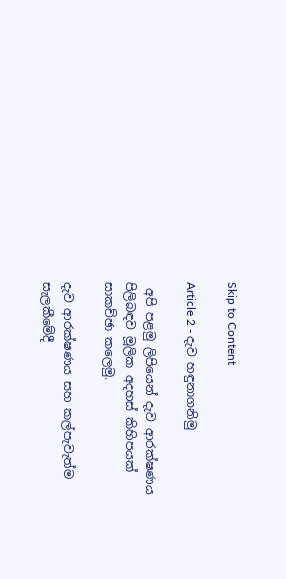Skip to Content

Article 2 - දැව හඳුනාගනිමු

 අපි පළමු ලිපියෙන් දැව ආරක්ෂණය පිලිබඳව මූලික අදහස් කිහිපයක් සාකච්ඡා කලෙමු.

දැව ආරක්ෂණය සහ කල්පැවැත්ම සැලකීමේදී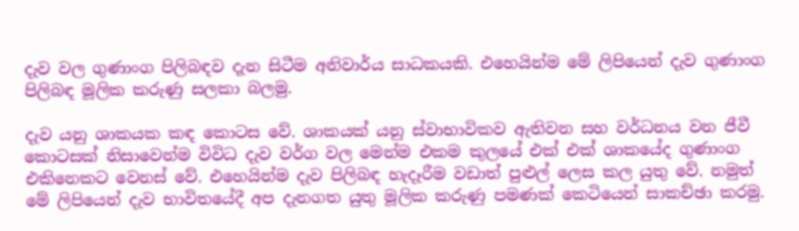දැව වල ගුණාංග පිලිබඳව දැන සිටීම අනිවාර්ය සාධකයකි. එහෙයින්ම මේ ලිපියෙන් දැව ගුණාංග පිලිබඳ මූලික කරුණු සලකා බලමු.

දැව යනු ශාකයක කඳ කොටස වේ. ශාකයක් යනු ස්වාභාවිකව ඇතිවන සහ වර්ධනය වන ජීවී කොටසක් නිසාවෙන්ම විවිධ දැව වර්ග වල මෙන්ම එකම කුලයේ එක් එක් ශාකයේද ගුණාංග එකිනෙකට වෙනස් වේ. එහෙයින්ම දැව පිලිබඳ හැදෑරීම වඩාත් පුළුල් ලෙස කල යුතු වේ. නමුත් මේ ලිපියෙන් දැව භාවිතයේදී අප දැනගත යුතු මූලික කරුණු පමණක් කෙටියෙන් සාකච්ඡා කරමු.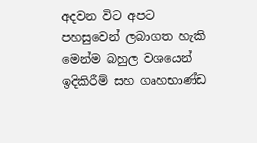අදවන විට අපට පහසුවෙන් ලබාගත හැකි මෙන්ම බහුල වශයෙන් ඉදිකිරීම් සහ ගෘහභාණ්ඩ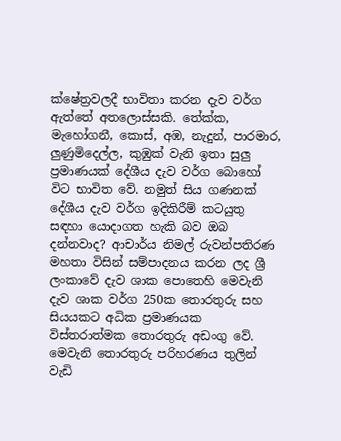ක්ෂේත්‍රවලදී භාවිතා කරන දැව වර්ග ඇත්තේ අතලොස්සකි. තේක්ක, මැහෝගනී, කොස්, අඹ, නැදුන්, පාරමාර, ලුණුමිදෙල්ල, කුඹුක් වැනි ඉතා සුලු ප්‍රමාණයක් දේශීය දැව වර්ග බොහෝ විට භාවිත වේ. නමුත් සිය ගණනක් දේශීය දැව වර්ග ඉදිකිරීම් කටයුතු සඳහා යොදාගත හැකි බව ඔබ දන්නවාද? ආචාර්ය නිමල් රුවන්පතිරණ මහතා විසින් සම්පාදනය කරන ලද ශ්‍රී ලංකාවේ දැව ශාක පොතෙහි මෙවැනි දැව ශාක වර්ග 250ක තොරතුරු සහ සියයකට අධික ප්‍රමාණයක විස්තරාත්මක තොරතුරු අඩංගු වේ. මෙවැනි තොරතුරු පරිහරණය තුලින් වැඩි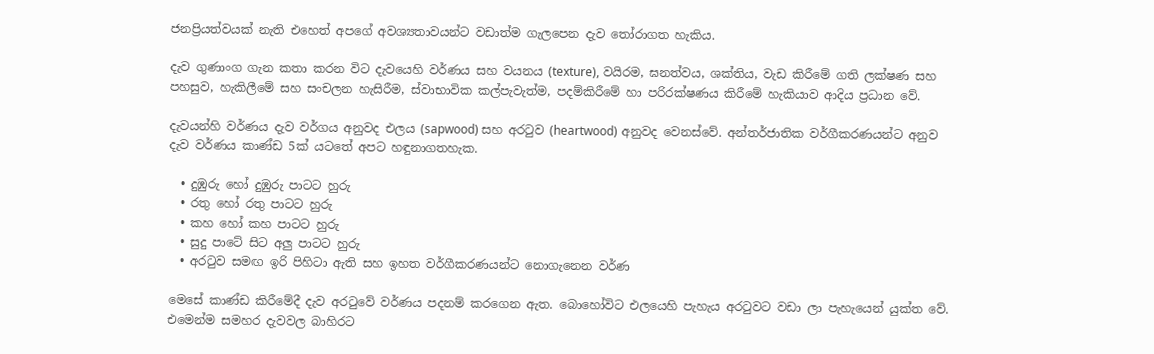ජනප්‍රියත්වයක් නැති එහෙත් අපගේ අවශ්‍යතාවයන්ට වඩාත්ම ගැලපෙන දැව තෝරාගත හැකිය.

දැව ගුණාංග ගැන කතා කරන විට දැවයෙහි වර්ණය සහ වයනය (texture), වයිරම, ඝනත්වය, ශක්තිය, වැඩ කිරීමේ ගති ලක්ෂණ සහ පහසුව, හැකිලීමේ සහ සංචලන හැසිරීම, ස්වාභාවික කල්පැවැත්ම, පදම්කිරීමේ හා පරිරක්ෂණය කිරීමේ හැකියාව ආදිය ප්‍රධාන වේ.

දැවයන්හි වර්ණය දැව වර්ගය අනුවද එලය (sapwood) සහ අරටුව (heartwood) අනුවද වෙනස්වේ. අන්තර්ජාතික වර්ගීකරණයන්ට අනුව දැව වර්ණය කාණ්ඩ 5ක් යටතේ අපට හඳුනාගතහැක.

  • දුඹුරු හෝ දුඹුරු පාටට හුරු
  • රතු හෝ රතු පාටට හුරු
  • කහ හෝ කහ පාටට හුරු
  • සුදු පාටේ සිට අලු පාටට හුරු
  • අරටුව සමඟ ඉරි පිහිටා ඇති සහ ඉහත වර්ගීකරණයන්ට නොගැනෙන වර්ණ

මෙසේ කාණ්ඩ කිරීමේදී දැව අරටුවේ වර්ණය පදනම් කරගෙන ඇත. බොහෝවිට එලයෙහි පැහැය අරටුවට වඩා ලා පැහැයෙන් යුක්ත වේ. එමෙන්ම සමහර දැවවල බාහිරට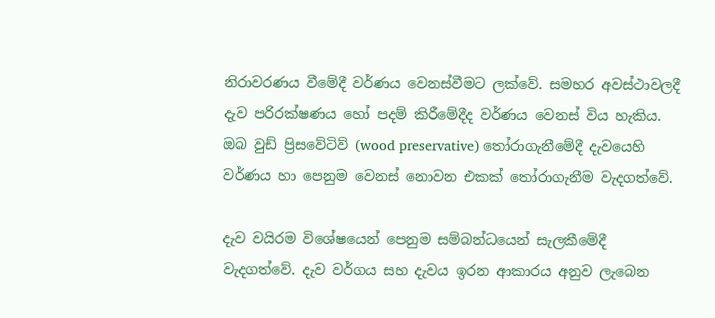නිරාවරණය වීමේදී වර්ණය වෙනස්වීමට ලක්වේ. සමහර අවස්ථාවලදී දැව පරිරක්ෂණය හෝ පදම් කිරීමේදීද වර්ණය වෙනස් විය හැකිය. ඔබ වුඩ් ප්‍රිසවේටිව් (wood preservative) තෝරාගැනීමේදී දැවයෙහි වර්ණය හා පෙනුම වෙනස් නොවන එකක් තෝරාගැනීම වැදගත්වේ.

දැව වයිරම විශේෂයෙන් පෙනුම සම්බන්ධයෙන් සැලකීමේදී වැදගත්වේ. දැව වර්ගය සහ දැවය ඉරන ආකාරය අනුව ලැබෙන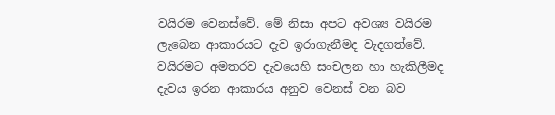වයිරම වෙනස්වේ. මේ නිසා අපට අවශ්‍ය වයිරම ලැබෙන ආකාරයට දැව ඉරාගැනීමද වැදගත්වේ. වයිරමට අමතරව දැවයෙහි සංචලන හා හැකිලීමද දැවය ඉරන ආකාරය අනුව වෙනස් වන බව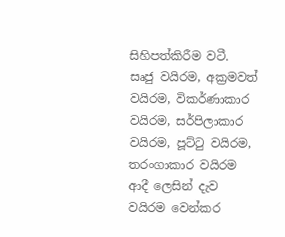සිහිපත්කිරීම වටී.  සෘජු වයිරම, අක්‍රමවත් වයිරම, විකර්ණාකාර වයිරම, සර්පිලාකාර වයිරම, පූට්ටු වයිරම, තරංගාකාර වයිරම ආදී ලෙසින් දැව වයිරම වෙන්කර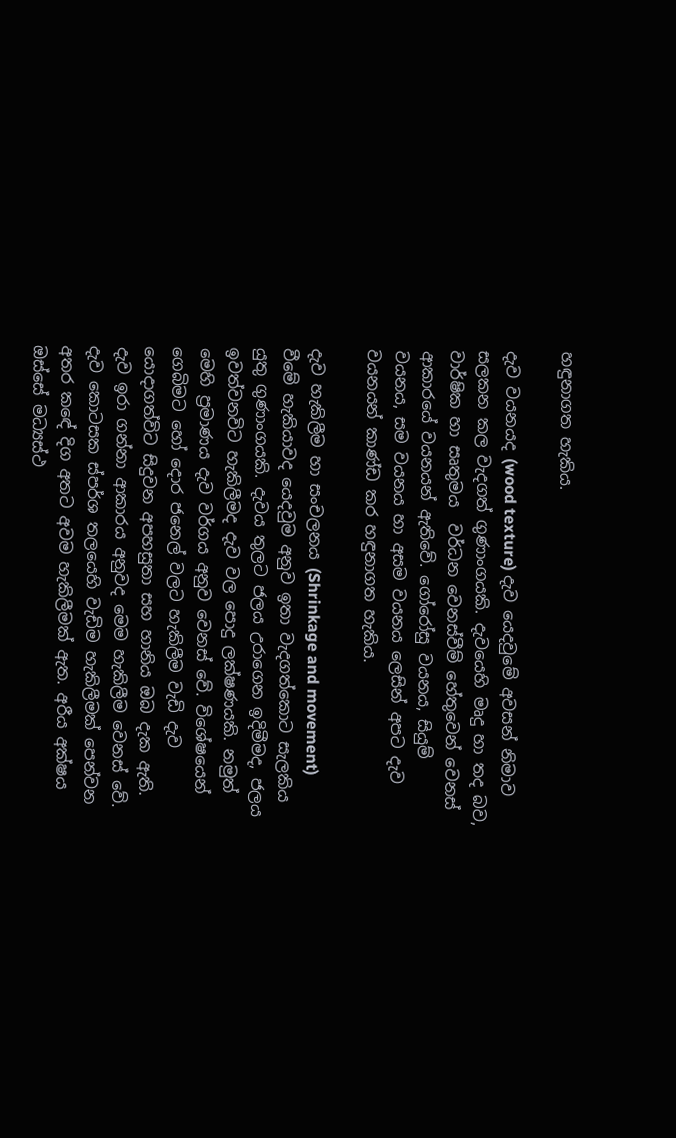හඳුනාගත හැකිය.

දැව වයනයද (wood texture) දැව යෙදවුමේ අවසන් නිමාව සලකන කල වැදගත් ගුණාංගයකි. දැවයෙහි මෘදු හා තද බව, වාර්ෂික හා සෘතුමය  වර්ධන වෙනස්වීම් හේතුවෙන් වෙනස් ආකාරයේ වයනයන් ඇතිවේ. ගෝරෝසු වයනය, සියුම් වයනය, සම වයනය හා අසම වයනය ලෙසින් අපට දැව වයනයන් කාණ්ඩ කර හඳුනාගත හැකිය.

දැව හැකිලීම හා සංචලනය (Shrinkage and movement) වීමේ හැකියාවද යෙදවුම අනුව ඉතා වැදගත්කොට සැලකිය යුතු ගුණාංගයකි. දැවය තුලට ජලය උරාගෙන ඉදිමීමද, ජලය ඉවත්වනවිට හැකිලීමද දැව වල පොදු ලක්ෂණයකි. නමුත් මෙහි ප්‍රමාණය දැව වර්ගය අනුව වෙනස් වේ. විශේෂයෙන් ගෙබිමට හෝ දොර ජනෙල් වලට හැකිලීම වැඩි දැව යොදාගත්විට සිදුවන අපහසුතා සහ හානිය ඔබ දැක ඇති.  දැව ඉරා ගන්නා ආකාරය අනුවද මෙම හැකිලීම වෙනස් වේ. දැව කොටසක ස්පර්ශ තලයෙහි වැඩිම හැකිලීමක් පෙන්වන අතර කඳේ දිග අතට අවම හැකිලීමක් ඇත. අරීය අක්ෂය ඔස්සේ මධ්‍යස්ථ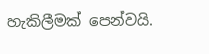හැකිලීමක් පෙන්වයි.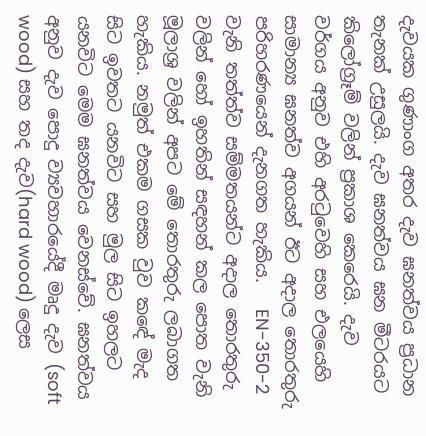දැවයක ගුණාංග අතර දැව ඝනත්වය ප්‍රධාන තැනක් උසුලයි. දැව ඝනත්වය ඝන මීටරයට කිලෝග්‍රෑම් වලින් ප්‍රකාශ කෙරෙයි. දැව වර්ගය අනුව එහි අරටුවෙහි සහ එලයෙහි සාමාන්‍ය ඝනත්ව අගයන් ඊට අදාල තොරතුරු පරිහරණයෙන් දැනගත හැකිය.   EN-350-2 වැනි තත්ත්ව සම්මතයන්ට අදාල තොරතුරු වලින් හෝ ඉහතින් සඳහන් කල පොත වැනි මූලාශ්‍ර වලින් අපට මේ තොරතුරු ලබාගත හැකිය. නමුත් එකම ගසක වුව කඳේ මැද සිට ඉවතට යනවිට සහ මුල සිට ඉහලට යනවිට මෙම ඝනත්වය වෙනස්වේ. ඝනත්වය අනුව දැව පොදු ව්‍යවහාරයේදී මෘදු දැව (soft wood) සහ තද දැව(hard wood) ලෙස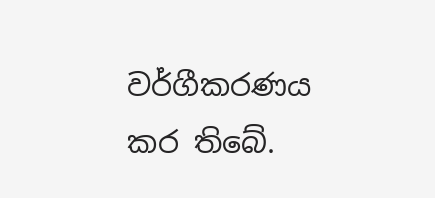වර්ගීකරණය කර තිබේ.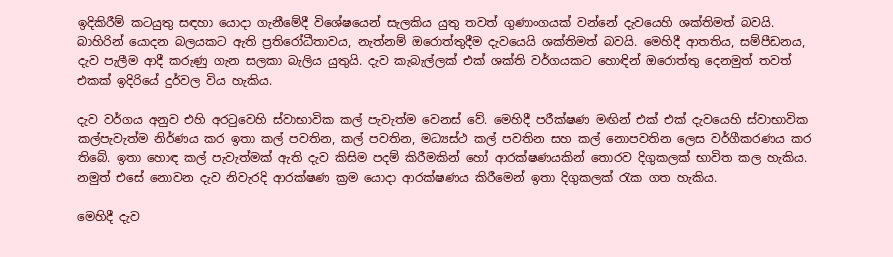ඉදිකිරීම් කටයුතු සඳහා යොදා ගැනීමේදී විශේෂයෙන් සැලකිය යුතු තවත් ගුණාංගයක් වන්නේ දැවයෙහි ශක්තිමත් බවයි. බාහිරින් යොදන බලයකට ඇති ප්‍රතිරෝධීතාවය, නැත්නම් ඔරොත්තුදීම දැවයෙයි ශක්තිමත් බවයි. මෙහිදී ආතතිය, සම්පීඩනය, දැව පැලීම ආදී කරුණු ගැන සලකා බැලිය යුතුයි. දැව කැබැල්ලක් එක් ශක්ති වර්ගයකට හොඳින් ඔරොත්තු දෙනමුත් තවත් එකක් ඉදිරියේ දුර්වල විය හැකිය.

දැව වර්ගය අනුව එහි අරටුවෙහි ස්වාභාවික කල් පැවැත්ම වෙනස් වේ. මෙහිදී පරීක්ෂණ මඟින් එක් එක් දැවයෙහි ස්වාභාවික කල්පැවැත්ම නිර්ණය කර ඉතා කල් පවතින, කල් පවතින, මධ්‍යස්ථ කල් පවතින සහ කල් නොපවතින ලෙස වර්ගීකරණය කර තිබේ. ඉතා හොඳ කල් පැවැත්මක් ඇති දැව කිසිම පදම් කිරීමකින් හෝ ආරක්ෂණයකින් තොරව දිගුකලක් භාවිත කල හැකිය. නමුත් එසේ නොවන දැව නිවැරදි ආරක්ෂණ ක්‍රම යොදා ආරක්ෂණය කිරීමෙන් ඉතා දිගුකලක් රැක ගත හැකිය.

මෙහිදී දැව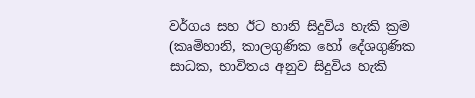වර්ගය සහ ඊට හානි සිදුවිය හැකි ක්‍රම (කෘමිහානි, කාලගුණික හෝ දේශගුණික සාධක, භාවිතය අනුව සිදුවිය හැකි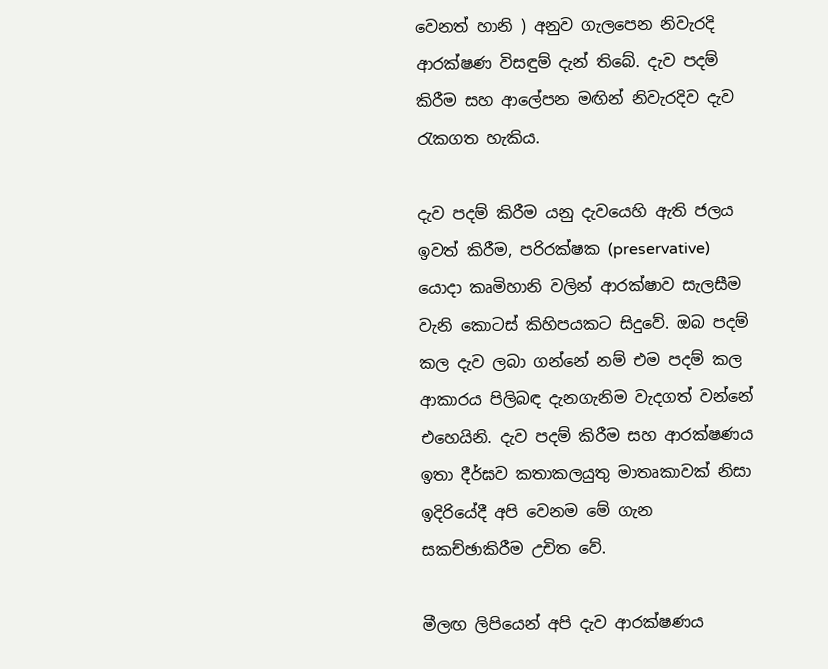වෙනත් හානි ) අනුව ගැලපෙන නිවැරදි ආරක්ෂණ විසඳුම් දැන් තිබේ. දැව පදම් කිරීම සහ ආලේපන මඟින් නිවැරදිව දැව රැකගත හැකිය.

දැව පදම් කිරීම යනු දැවයෙහි ඇති ජලය ඉවත් කිරීම, පරිරක්ෂක (preservative) යොදා කෘමිහානි වලින් ආරක්ෂාව සැලසීම වැනි කොටස් කිහිපයකට සිදුවේ. ඔබ පදම් කල දැව ලබා ගන්නේ නම් එම පදම් කල ආකාරය පිලිබඳ දැනගැනිම වැදගත් වන්නේ එහෙයිනි. දැව පදම් කිරීම සහ ආරක්ෂණය ඉතා දීර්ඝව කතාකලයුතු මාතෘකාවක් නිසා ඉදිරියේදී අපි වෙනම මේ ගැන සකච්ඡාකිරීම උචිත වේ.

මීලඟ ලිපියෙන් අපි දැව ආරක්ෂණය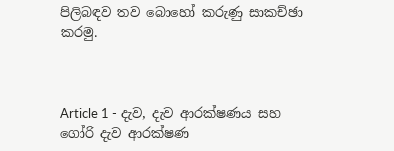පිලිබඳව තව බොහෝ කරුණු සාකච්ඡා කරමු.



Article 1 - දැව, දැව ආරක්ෂණය සහ ගෝරි දැව ආරක්ෂණ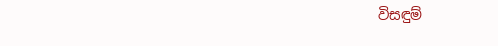විසඳුම්